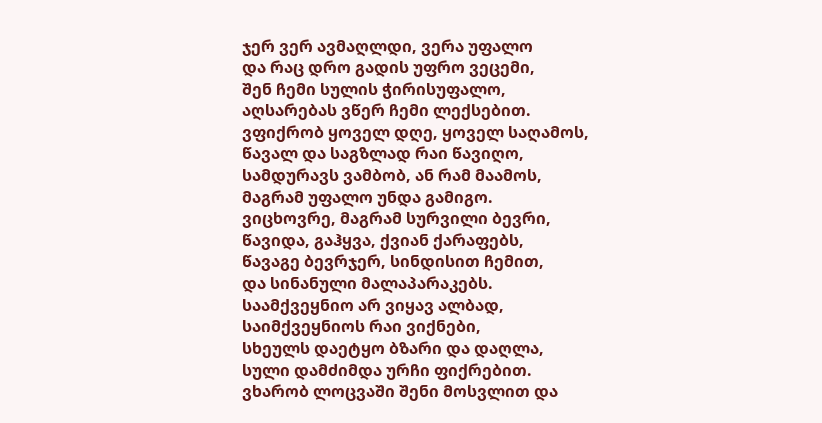ჯერ ვერ ავმაღლდი, ვერა უფალო
და რაც დრო გადის უფრო ვეცემი,
შენ ჩემი სულის ჭირისუფალო,
აღსარებას ვწერ ჩემი ლექსებით.
ვფიქრობ ყოველ დღე, ყოველ საღამოს,
წავალ და საგზლად რაი წავიღო,
სამდურავს ვამბობ, ან რამ მაამოს,
მაგრამ უფალო უნდა გამიგო.
ვიცხოვრე, მაგრამ სურვილი ბევრი,
წავიდა, გაჰყვა, ქვიან ქარაფებს,
წავაგე ბევრჯერ, სინდისით ჩემით,
და სინანული მალაპარაკებს.
საამქვეყნიო არ ვიყავ ალბად,
საიმქვეყნიოს რაი ვიქნები,
სხეულს დაეტყო ბზარი და დაღლა,
სული დამძიმდა ურჩი ფიქრებით.
ვხარობ ლოცვაში შენი მოსვლით და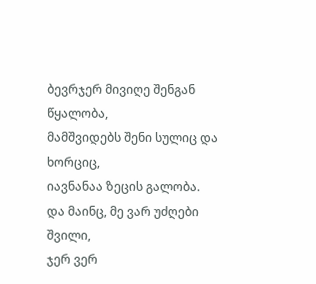ბევრჯერ მივიღე შენგან წყალობა,
მამშვიდებს შენი სულიც და ხორციც,
იავნანაა ზეცის გალობა.
და მაინც, მე ვარ უძღები შვილი,
ჯერ ვერ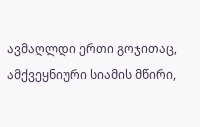ავმაღლდი ერთი გოჯითაც,
ამქვეყნიური სიამის მწირი,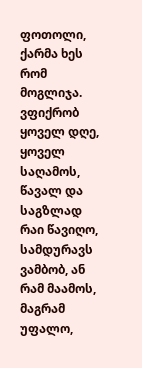ფოთოლი, ქარმა ხეს რომ მოგლიჯა.
ვფიქრობ ყოველ დღე, ყოველ საღამოს,
წავალ და საგზლად რაი წავიღო,
სამდურავს ვამბობ, ან რამ მაამოს,
მაგრამ უფალო,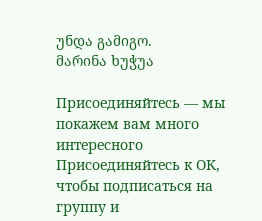უნდა გამიგო.
მარინა ხუჭუა

Присоединяйтесь — мы покажем вам много интересного
Присоединяйтесь к ОК, чтобы подписаться на группу и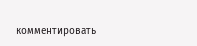комментировать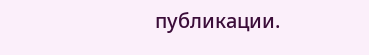публикации.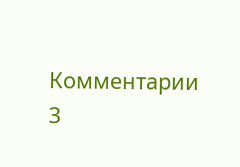Комментарии 3